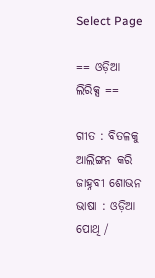Select Page

== ଓଡ଼ିଆ ଲିରିକ୍ସ ==

ଗୀତ : ବିତଳକୁ ଆଲିଙ୍ଗନ କରି ଜାହ୍ନବୀ ଶୋଭନ
ଭାଷା : ଓଡ଼ିଆ
ପୋଥି /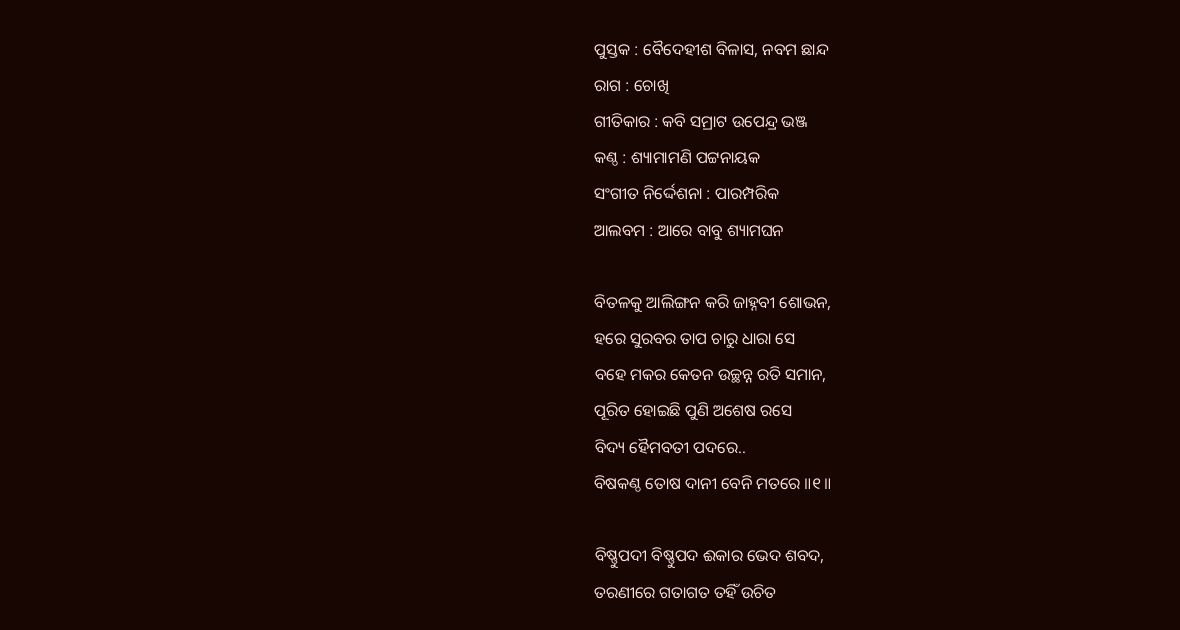ପୁସ୍ତକ : ବୈଦେହୀଶ ବିଳାସ, ନବମ ଛାନ୍ଦ
ରାଗ : ଚୋଖି
ଗୀତିକାର : କବି ସମ୍ରାଟ ଉପେନ୍ଦ୍ର ଭଞ୍ଜ
କଣ୍ଠ : ଶ୍ୟାମାମଣି ପଟ୍ଟନାୟକ
ସଂଗୀତ ନିର୍ଦ୍ଦେଶନା : ପାରମ୍ପରିକ
ଆଲବମ : ଆରେ ବାବୁ ଶ୍ୟାମଘନ

ବିତଳକୁ ଆଲିଙ୍ଗନ କରି ଜାହ୍ନବୀ ଶୋଭନ,
ହରେ ସୁରବର ତାପ ଚାରୁ ଧାରା ସେ
ବହେ ମକର କେତନ ଉଚ୍ଛନ୍ନ ରତି ସମାନ,
ପୂରିତ ହୋଇଛି ପୁଣି ଅଶେଷ ରସେ
ବିଦ୍ୟ ହୈମବତୀ ପଦରେ..
ବିଷକଣ୍ଠ ତୋଷ ଦାନୀ ବେନି ମତରେ ॥୧॥

ବିଷ୍ଣୁପଦୀ ବିଷ୍ଣୁପଦ ଈକାର ଭେଦ ଶବଦ,
ତରଣୀରେ ଗତାଗତ ତହିଁ ଉଚିତ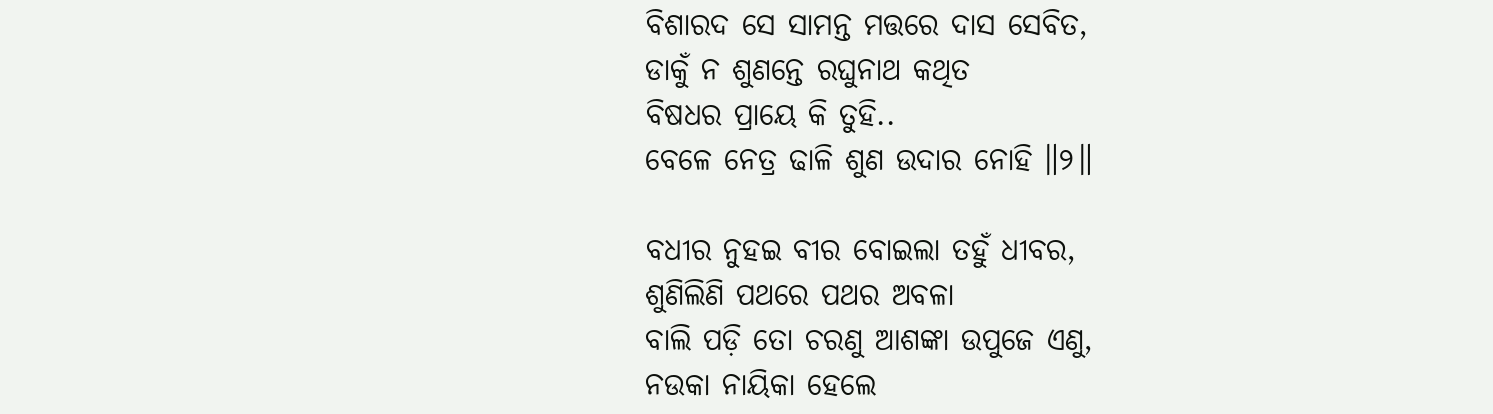ବିଶାରଦ ସେ ସାମନ୍ତ ମତ୍ତରେ ଦାସ ସେବିତ,
ଡାକୁଁ ନ ଶୁଣନ୍ତେ ରଘୁନାଥ କଥିତ
ବିଷଧର ପ୍ରାୟେ କି ତୁହି..
ବେଳେ ନେତ୍ର ଢାଳି ଶୁଣ ଉଦାର ନୋହି ॥୨॥

ବଧୀର ନୁହଇ ବୀର ବୋଇଲା ତହୁଁ ଧୀବର,
ଶୁଣିଲିଣି ପଥରେ ପଥର ଅବଳା
ବାଲି ପଡ଼ି ତୋ ଚରଣୁ ଆଶଙ୍କା ଉପୁଜେ ଏଣୁ,
ନଉକା ନାୟିକା ହେଲେ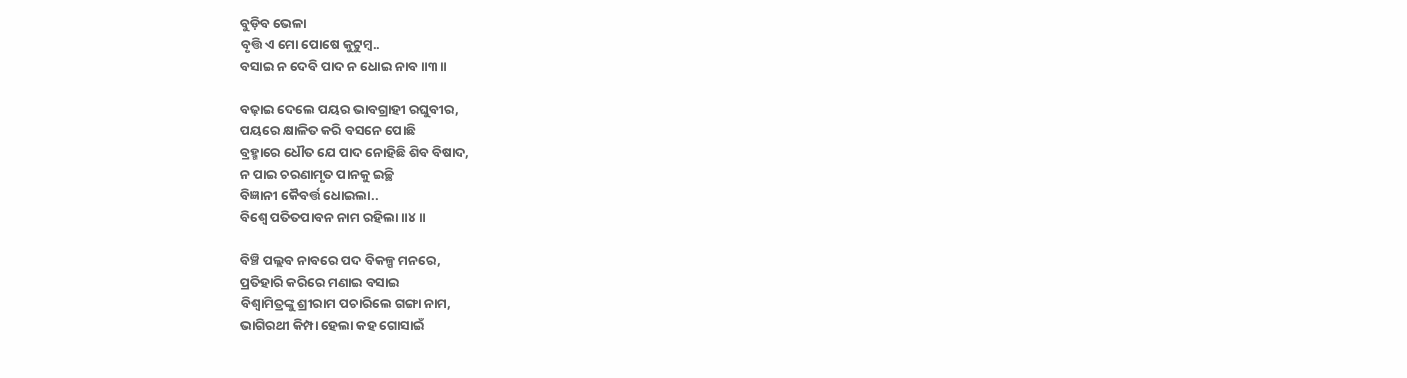ବୁଡ଼ିବ ଭେଳା
ବୃତ୍ତି ଏ ମୋ ପୋଷେ କୁଟୁମ୍ବ..
ବସାଇ ନ ଦେବି ପାଦ ନ ଧୋଇ ନାବ ॥୩॥

ବଢ଼ାଇ ଦେଲେ ପୟର ଭାବଗ୍ରାହୀ ରଘୁବୀର,
ପୟରେ କ୍ଷାଳିତ କରି ବସନେ ପୋଛି
ବ୍ରହ୍ମାରେ ଧୌତ ଯେ ପାଦ ନୋହିଛି ଶିବ ବିଷାଦ,
ନ ପାଇ ଚରଣାମୃତ ପାନକୁ ଇଚ୍ଛି
ବିଜ୍ଞାନୀ କୈବର୍ତ୍ତ ଧୋଇଲା..
ବିଶ୍ୱେ ପତିତପାବନ ନାମ ରହିଲା ॥୪॥

ବିଞ୍ଚି ପଲ୍ଲବ ନାବରେ ପଦ ବିକଳ୍ପ ମନରେ,
ପ୍ରତିହାରି କରିରେ ମଣାଇ ବସାଇ
ବିଶ୍ୱାମିତ୍ରଙ୍କୁ ଶ୍ରୀରାମ ପଚାରିଲେ ଗଙ୍ଗା ନାମ,
ଭାଗିରଥୀ କିମ୍ପା ହେଲା କହ ଗୋସାଇଁ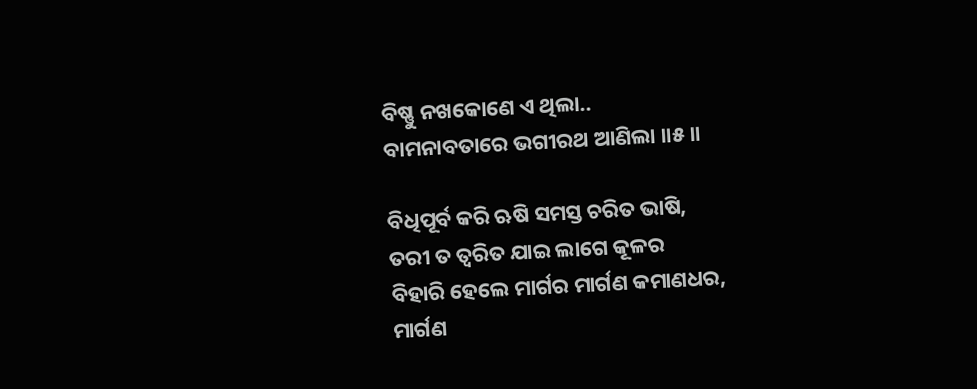ବିଷ୍ଣୁ ନଖକୋଣେ ଏ ଥିଲା..
ବାମନାବତାରେ ଭଗୀରଥ ଆଣିଲା ॥୫॥

ବିଧିପୂର୍ବ କରି ଋଷି ସମସ୍ତ ଚରିତ ଭାଷି,
ତରୀ ତ ତ୍ୱରିତ ଯାଇ ଲାଗେ କୂଳର
ବିହାରି ହେଲେ ମାର୍ଗର ମାର୍ଗଣ କମାଣଧର,
ମାର୍ଗଣ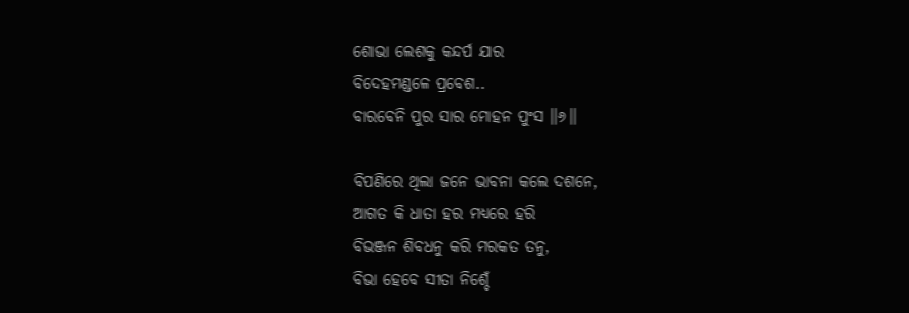ଶୋଭା ଲେଶକୁ କନ୍ଦର୍ପ ଯାର
ବିଦେହମଣ୍ଡଳେ ପ୍ରବେଶ..
ବାରବେନି ପୁର ସାର ମୋହନ ପୁଂସ ॥୬॥

ବିପଣିରେ ଥିଲା ଜନେ ଭାବନା କଲେ ଦଶନେ,
ଆଗତ କି ଧାତା ହର ମଧ୍ୟରେ ହରି
ବିଭଞ୍ଜନ ଶିବଧନୁ କରି ମରକତ ତନୁ,
ବିଭା ହେବେ ସୀତା ନିଶ୍ଚେଁ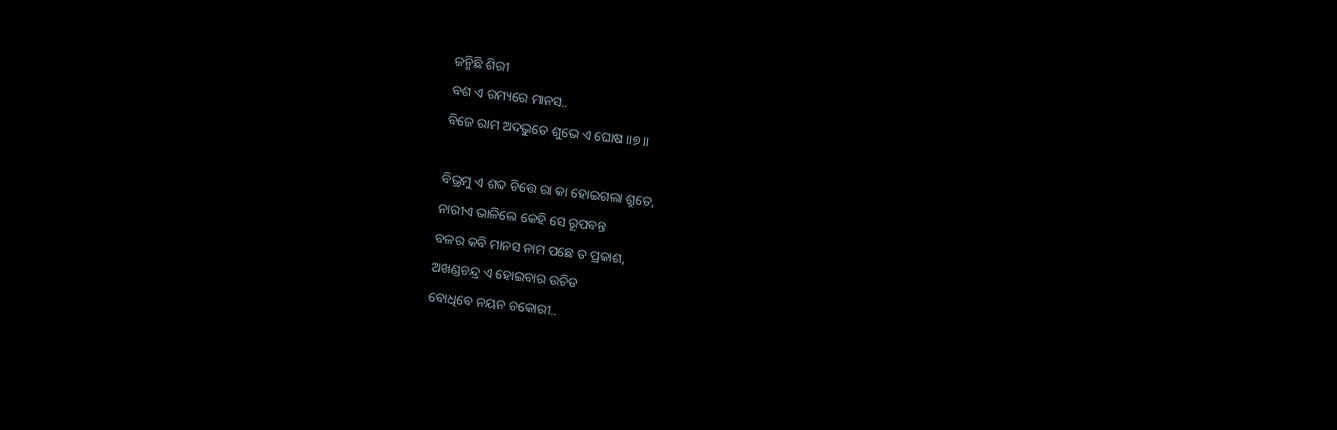ଜନ୍ମିଛି ଶିରୀ
ବଶ ଏ ରମ୍ୟରେ ମାନସ..
ବିଜେ ରାମ ଅଦଭୁତେ ଶୁଭେ ଏ ଘୋଷ ॥୭॥

ବିଭ୍ରମୁ ଏ ଶବ୍ଦ ଚିତ୍ତେ ରା କା ହୋଇଗଲା ଶ୍ରୁତେ,
ନାରୀଏ ଭାଳିଲେ କେହି ସେ ରୂପବନ୍ତ
ବଳର କବି ମାନସ ନାମ ପଛେ ତ ପ୍ରକାଶ,
ଅଖଣ୍ଡଚନ୍ଦ୍ର ଏ ହୋଇବାର ଉଚିତ
ବୋଧିବେ ନୟନ ଚକୋରୀ..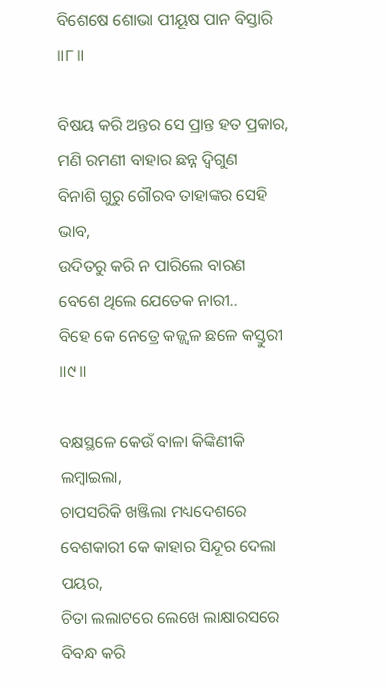ବିଶେଷେ ଶୋଭା ପୀୟୂଷ ପାନ ବିସ୍ତାରି ॥୮॥

ବିଷୟ କରି ଅନ୍ତର ସେ ପ୍ରାନ୍ତ ହତ ପ୍ରକାର,
ମଣି ରମଣୀ ବାହାର ଛନ୍ନ ଦ୍ୱିଗୁଣ
ବିନାଶି ଗୁରୁ ଗୌରବ ତାହାଙ୍କର ସେହି ଭାବ,
ଉଦିତରୁ କରି ନ ପାରିଲେ ବାରଣ
ବେଶେ ଥିଲେ ଯେତେକ ନାରୀ..
ବିହେ କେ ନେତ୍ରେ କଜ୍ଜ୍ୱଳ ଛଳେ କସ୍ତୁରୀ ॥୯॥

ବକ୍ଷସ୍ଥଳେ କେଉଁ ବାଳା କିଙ୍କିଣୀକି ଲମ୍ବାଇଲା,
ଚାପସରିକି ଖଞ୍ଜିଲା ମଧ୍ୟଦେଶରେ
ବେଶକାରୀ କେ କାହାର ସିନ୍ଦୂର ଦେଲା ପୟର,
ଚିତା ଲଲାଟରେ ଲେଖେ ଲାକ୍ଷାରସରେ
ବିବନ୍ଧ କରି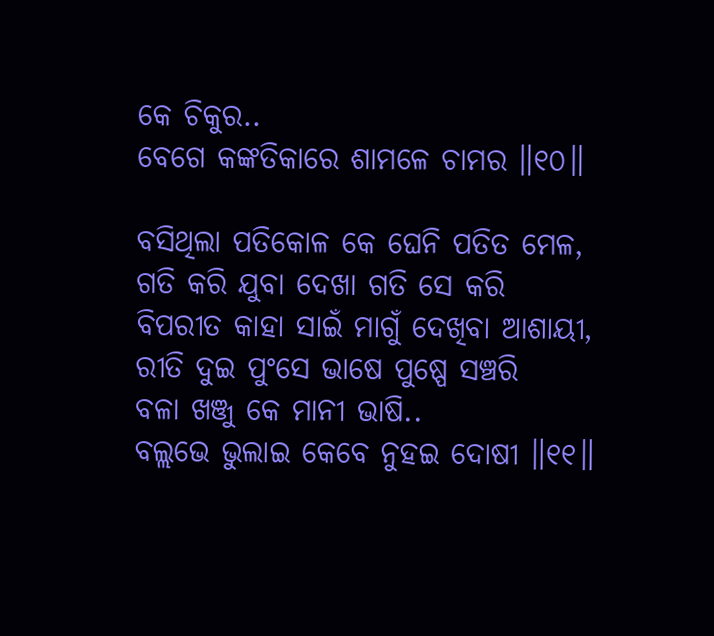କେ ଚିକୁର..
ବେଗେ କଙ୍କତିକାରେ ଶାମଳେ ଚାମର ॥୧୦॥

ବସିଥିଲା ପତିକୋଳ କେ ଘେନି ପତିତ ମେଳ,
ଗତି କରି ଯୁବା ଦେଖା ଗତି ସେ କରି
ବିପରୀତ କାହା ସାଇଁ ମାଗୁଁ ଦେଖିବା ଆଶାୟୀ,
ରୀତି ଦୁଇ ପୁଂସେ ଭାଷେ ପୁଷ୍ପେ ସଞ୍ଚରି
ବଳା ଖଞ୍ଜୁ କେ ମାନୀ ଭାଷି..
ବଲ୍ଲଭେ ଭୁଲାଇ କେବେ ନୁହଇ ଦୋଷୀ ॥୧୧॥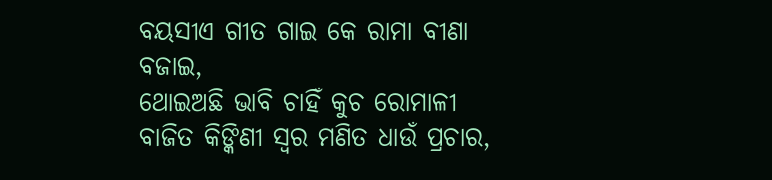ବୟସୀଏ ଗୀତ ଗାଇ କେ ରାମା ବୀଣା ବଜାଇ,
ଥୋଇଅଛି ଭାବି ଚାହିଁ କୁଚ ରୋମାଳୀ
ବାଜିତ କିଙ୍କିଣୀ ସ୍ୱର ମଣିତ ଧାଉଁ ପ୍ରଚାର,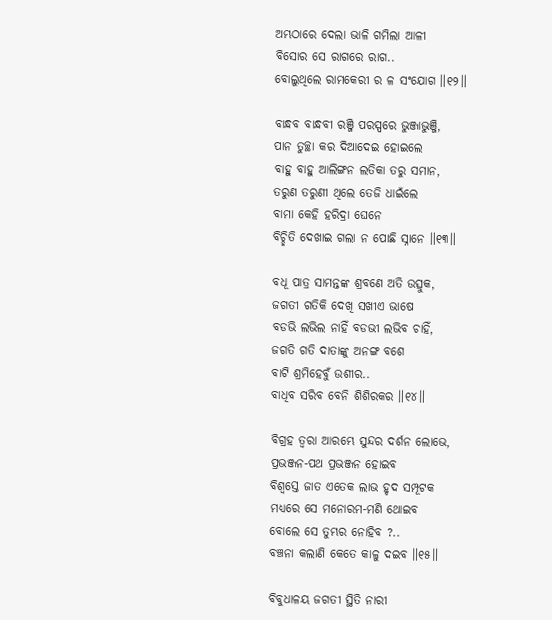ଅମ୍ଭଠାରେ ଦେଲା ଭାଳି ଗମିଲା ଆଳୀ
ବିସୋର ସେ ରାଗରେ ରାଗ..
ବୋଲୁଥିଲେ ରାମକେରୀ ର ଳ ସଂଯୋଗ ॥୧୨॥

ବାନ୍ଧବ ବାନ୍ଧବୀ ରଞ୍ଜି ପରସ୍ପରେ ଭୁଞ୍ଜାଭୁଞ୍ଜି,
ପାନ ତୁଚ୍ଛା କର ଦିଆଦେଇ ହୋଇଲେ
ବାହୁ ବାହୁ ଆଲିଙ୍ଗନ ଲତିକା ତରୁ ସମାନ,
ତରୁଣ ତରୁଣୀ ଥିଲେ ତେଜି ଧାଇଁଲେ
ବାମା କେହି ହରିଦ୍ରା ଘେନେ
ବିଚ୍ଛିତି ଦେଖାଇ ଗଲା ନ ପୋଛି ସ୍ନାନେ ॥୧୩॥

ବଧୂ ପାତ୍ର ସାମନ୍ତଙ୍କ ଶ୍ରବଣେ ଅତି ଉତ୍ସୁକ,
ଜଗତୀ ଗତିକି ଦେଖି ସଖୀଏ ଭାଷେ
ବଡଭି ଲଭିଲ ନାହିଁ ବଡଭୀ ଲଭିବ ଚାହିଁ,
ଜଗତି ଗତି ଦାତାଙ୍କୁ ଅନଙ୍ଗ ବଶେ
ବାଟି ଶ୍ରମିହେବୁଁ ଉଶୀର..
ବାଧିବ ସରିବ ବେନି ଶିଶିରକର ॥୧୪॥

ବିଗ୍ରହ ତ୍ୱରା ଆରମ୍ଭେ ସୁନ୍ଦର ଦର୍ଶନ ଲୋଭେ,
ପ୍ରଭଞ୍ଜନ-ପଥ ପ୍ରଭଞ୍ଜନ ହୋଇବ
ବିଶ୍ୱସ୍ତେ ଜାତ ଏତେକ ଲାଭ ହୃଦ ସମ୍ପୂଟକ
ମଧ୍ୟରେ ସେ ମନୋରମ-ମଣି ଥୋଇବ
ବୋଲେ ସେ ତୁମ୍ଭର ନୋହିବ ?..
ବଞ୍ଚନା କଲାଣି କେତେ କାଳୁ ଦଇବ ॥୧୫॥

ବିବୁଧାଳୟ ଜଗତୀ ସ୍ଥିତି ନାରୀ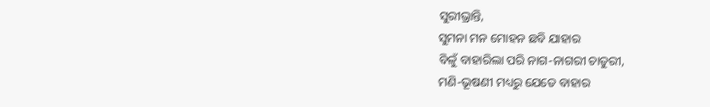ସୁରୀଭ୍ରାନ୍ତି,
ସୁମନା ମନ ମୋହନ ଛବି ଯାହାର
ବିଳୁଁ ବାହାରିଲା ପରି ନାଗ-ନାଗରୀ ଚାତୁରୀ,
ମଣି-ଭୂଷଣୀ ମଧ୍ୟରୁ ଯେତେ ବାହାର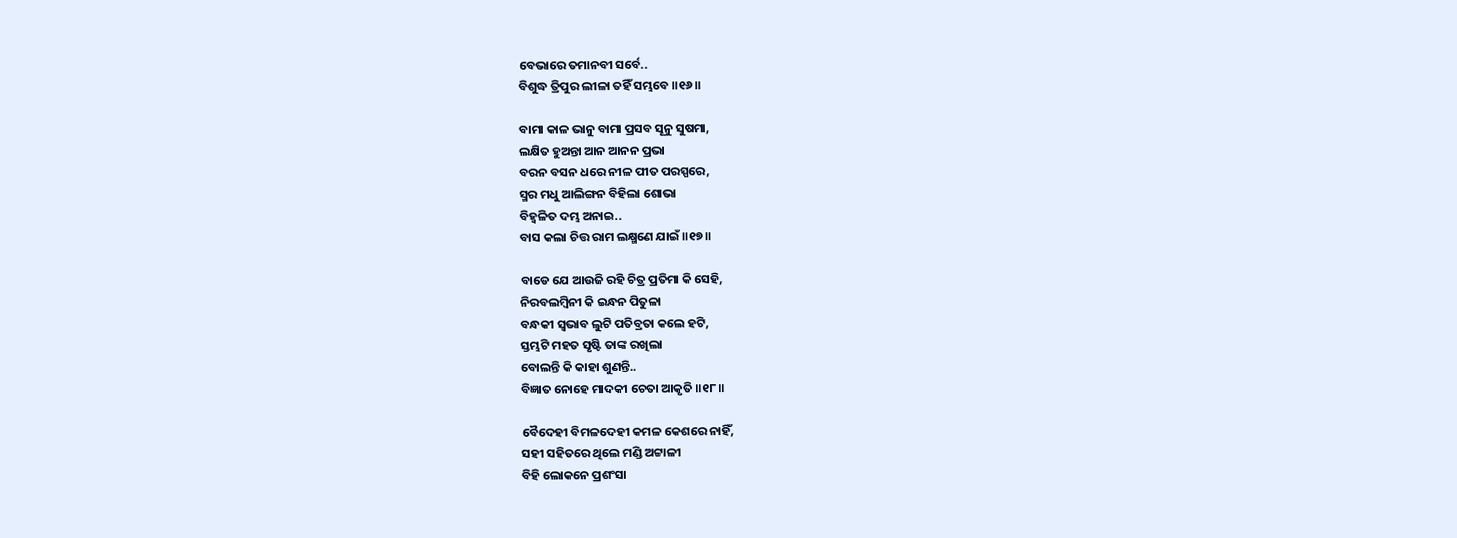ବେଭାରେ ତମାନବୀ ସର୍ବେ..
ବିଶୁଦ୍ଧ ତ୍ରିପୁର ଲୀଳା ତହିଁ ସମ୍ଭବେ ॥୧୬॥

ବାମା କାଳ ଭାନୁ ବାମା ପ୍ରସବ ସୂନୁ ସୁଷମା,
ଲକ୍ଷିତ ହୁଅନ୍ତା ଆନ ଆନନ ପ୍ରଭା
ବରନ ବସନ ଧରେ ନୀଳ ପୀତ ପରସ୍ପରେ,
ସ୍ମର ମଧୁ ଆଲିଙ୍ଗନ ବିହିଲା ଶୋଭା
ବିହ୍ୱଳିତ ଦମ୍ଭ ଅନାଇ..
ବାସ କଲା ଚିତ୍ତ ରାମ ଲକ୍ଷ୍ମଣେ ଯାଇଁ ॥୧୭॥

ବାଡେ ଯେ ଆଉଜି ରହି ଚିତ୍ର ପ୍ରତିମା କି ସେହି,
ନିରବଲମ୍ବିନୀ କି ଇନ୍ଧନ ପିତୁଳା
ବନ୍ଧକୀ ସ୍ୱଭାବ ଲୁଟି ପତିବ୍ରତା କଲେ ହଟି,
ସ୍ତମ୍ଭଟି ମହତ ସୃଷ୍ଟି ତାଙ୍କ ରଖିଲା
ବୋଲନ୍ତି କି କାହା ଶୁଣନ୍ତି..
ବିଜ୍ଞାତ ନୋହେ ମାଦକୀ ଚେତା ଆକୃତି ॥୧୮॥

ବୈଦେହୀ ବିମଳଦେହୀ କମଳ କେଶରେ ନାହିଁ,
ସହୀ ସହିତରେ ଥିଲେ ମଣ୍ଡି ଅଟ୍ଟାଳୀ
ବିହି ଲୋକନେ ପ୍ରଶଂସା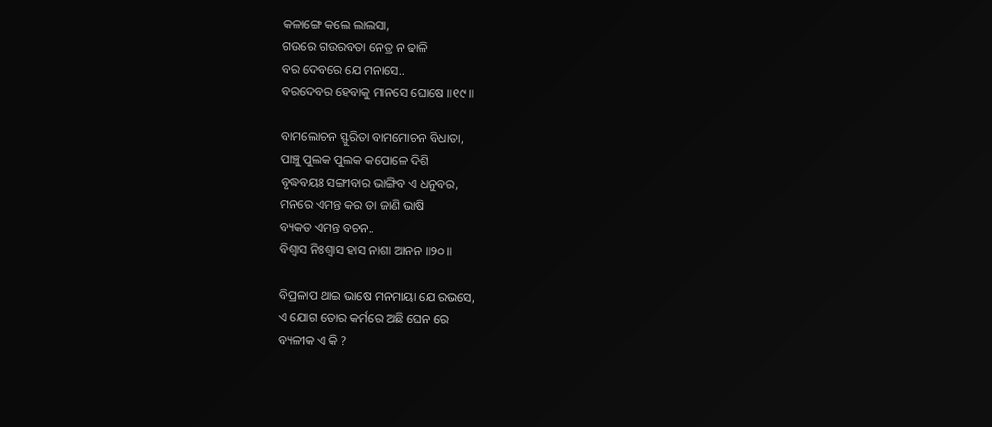କଳାଙ୍ଗେ କଲେ ଲାଲସା,
ଗଉରେ ଗଉରବତା ନେତ୍ର ନ ଢାଳି
ବର ଦେବରେ ଯେ ମନାସେ..
ବରଦେବର ହେବାକୁ ମାନସେ ଘୋଷେ ॥୧୯॥

ବାମଲୋଚନ ସ୍ଫୁରିତା ବାମମୋଚନ ବିଧାତା,
ପାଞ୍ଚୁ ପୁଲକ ପୁଲକ କପୋଳେ ଦିଶି
ବୃଦ୍ଧବୟଃ ସଙ୍ଗୀବାର ଭାଙ୍ଗିବ ଏ ଧନୁବର,
ମନରେ ଏମନ୍ତ କର ତା ଜାଣି ଭାଷି
ବ୍ୟକତ ଏମନ୍ତ ବଚନ..
ବିଶ୍ୱାସ ନିଃଶ୍ୱାସ ହାସ ନାଶା ଆନନ ॥୨୦॥

ବିପ୍ରଳାପ ଥାଇ ଭାଷେ ମନମାୟା ଯେ ରଭସେ,
ଏ ଯୋଗ ତୋର କର୍ମରେ ଅଛି ଘେନ ରେ
ବ୍ୟଳୀକ ଏ କି ?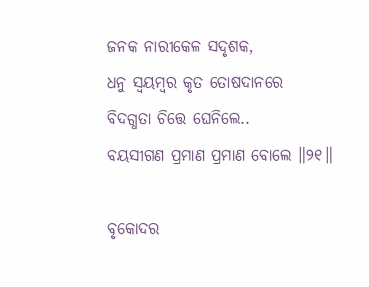ଜନକ ନାରୀକେଳ ସଦୃଶକ,
ଧନୁ ସ୍ୱୟମ୍ବର କୃତ ତୋଷଦାନରେ
ବିଦଗ୍ଧତା ଚିତ୍ତେ ଘେନିଲେ..
ବୟସୀଗଣ ପ୍ରମାଣ ପ୍ରମାଣ ବୋଲେ ॥୨୧॥

ବୃକୋଦର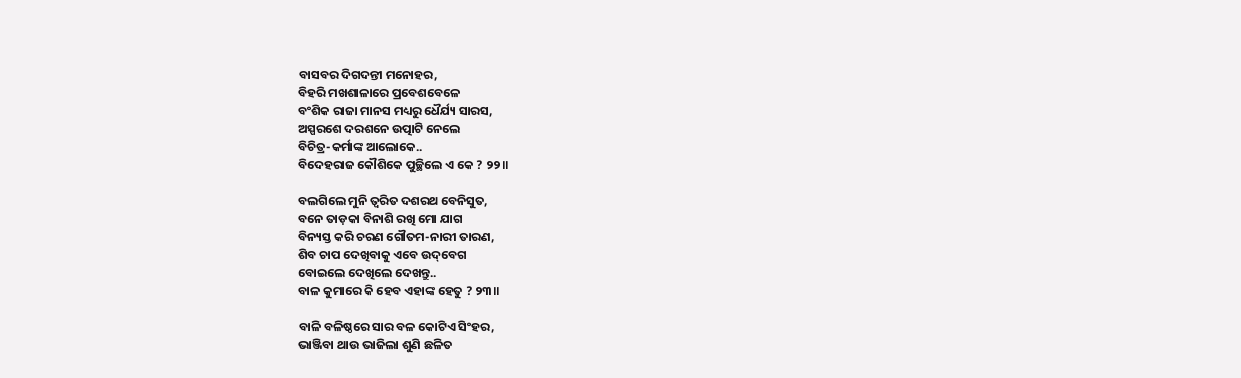ବାସବର ଦିଗଦନ୍ତୀ ମନୋହର,
ବିହରି ମଖଶାଳାରେ ପ୍ରବେଶବେଳେ
ବଂଶିକ ରାଜା ମାନସ ମଧ୍ୟରୁ ଧୈର୍ଯ୍ୟ ସାରସ,
ଅସ୍ପରଶେ ଦରଶନେ ଉତ୍ପାଟି ନେଲେ
ବିଚିତ୍ର-କର୍ମାଙ୍କ ଆଲୋକେ..
ବିଦେହରାଜ କୌଶିକେ ପୁଚ୍ଛିଲେ ଏ କେ ? ୨୨॥

ବଲଗିଲେ ମୁନି ତ୍ୱରିତ ଦଶରଥ ବେନିସୁତ,
ବନେ ତାଡ଼କା ବିନାଶି ରଖି ମୋ ଯାଗ
ବିନ୍ୟସ୍ତ କରି ଚରଣ ଗୌତମ-ନାରୀ ତାରଣ,
ଶିବ ଚାପ ଦେଖିବାକୁ ଏବେ ଉଦ୍‌ବେଗ
ବୋଇଲେ ଦେଖିଲେ ଦେଖନ୍ତୁ..
ବାଳ କୁମାରେ କି ହେବ ଏହାଙ୍କ ହେତୁ ? ୨୩॥

ବାଳି ବଳିଷ୍ଠରେ ସାର ବଳ କୋଟିଏ ସିଂହର,
ଭାଞ୍ଜିବା ଥାଉ ଭାଜିଲା ଶୁଣି ଛଳିତ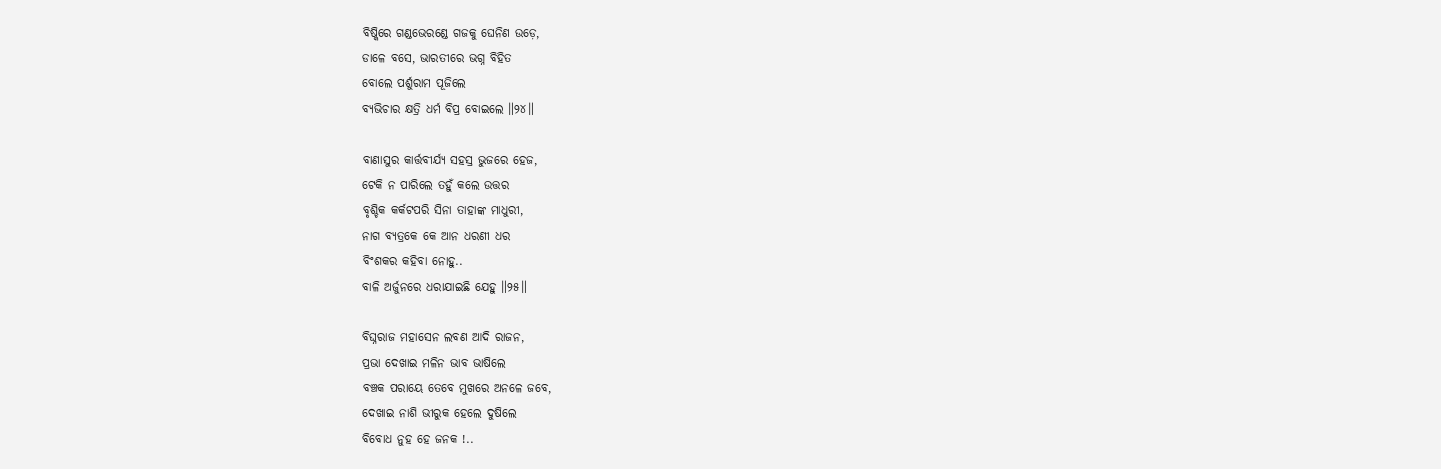ବିଷ୍କିରେ ଗଣ୍ଡଭେରଣ୍ଡେ ଗଜକୁ ଘେନିଣ ଉଡ଼େ,
ଡାଳେ ବସେ, ଭାରତୀରେ ଭଗ୍ନ ବିହିତ
ବୋଲେ ପର୍ଶୁରାମ ପୂଜିଲେ
ବ୍ୟଭିଚାର କ୍ଷତ୍ରି ଧର୍ମ ବିପ୍ର ବୋଇଲେ ॥୨୪॥

ବାଣାସୁର କାର୍ତ୍ତବୀର୍ଯ୍ୟ ସହସ୍ର ଭୁଜରେ ହେଜ,
ଟେକି ନ ପାରିଲେ ତହୁଁ କଲେ ଉତ୍ତର
ବୃଶ୍ଚିକ କର୍କଟପରି ସିନା ତାହାଙ୍କ ମାଧୁରୀ,
ନାଗ ବ୍ୟତ୍ରକେ କେ ଆନ ଧରଣୀ ଧର
ବିଂଶକର କହିବା ନୋହୁ..
ବାଳି ଅର୍ଜୁନରେ ଧରାଯାଇଛି ଯେହୁ ॥୨୫॥

ବିଘ୍ନରାଜ ମହାସେନ ଲବଣ ଆଦି ରାଜନ,
ପ୍ରଭା ଦେଖାଇ ମଳିନ ଭାବ ଭାଷିଲେ
ବଞ୍ଚକ ପରାୟେ ତେବେ ମୁଖରେ ଅନଳେ ଜବେ,
ଦେଖାଇ ନାଶି ଭୀରୁକ ହେଲେ ଦୁଷିଲେ
ବିବୋଧ ନୁହ ହେ ଜନକ !..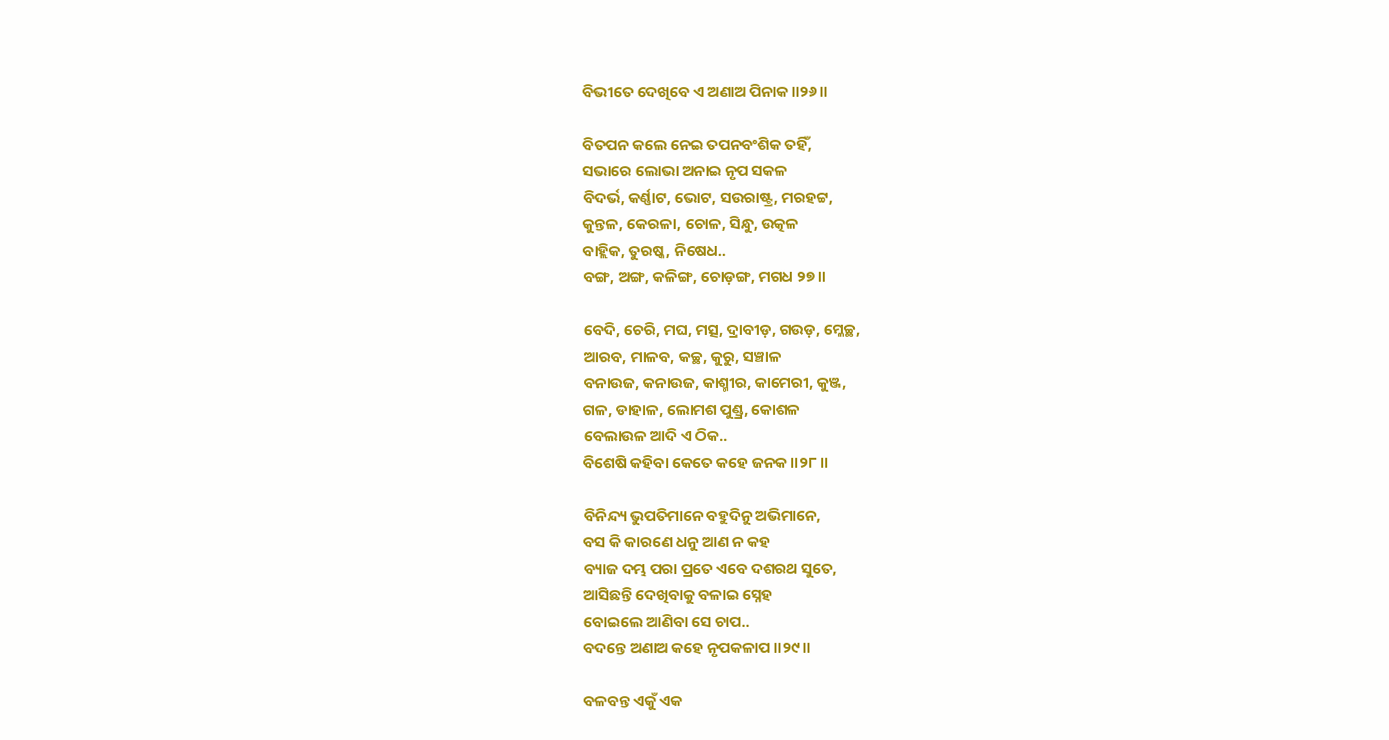ବିଭୀତେ ଦେଖିବେ ଏ ଅଣାଅ ପିନାକ ॥୨୬॥

ବିତପନ କଲେ ନେଇ ତପନବଂଶିକ ତହିଁ,
ସଭାରେ ଲୋଭା ଅନାଇ ନୃପ ସକଳ
ବିଦର୍ଭ, କର୍ଣ୍ଣାଟ, ଭୋଟ, ସଉରାଷ୍ଟ୍ର, ମରହଟ୍ଟ,
କୁନ୍ତଳ, କେରଳା, ଚୋଳ, ସିନ୍ଧୁ, ଉତ୍କଳ
ବାହ୍ଲିକ, ତୁରଷ୍କ, ନିଷେଧ..
ବଙ୍ଗ, ଅଙ୍ଗ, କଳିଙ୍ଗ, ଚୋଡ଼ଙ୍ଗ, ମଗଧ ୨୭॥

ବେଦି, ଚେରି, ମଘ, ମତ୍ସ, ଦ୍ରାବୀଡ଼, ଗଉଡ଼, ମ୍ଳେଚ୍ଛ,
ଆରବ, ମାଳବ, କଚ୍ଛ, କୁରୁ, ସଞ୍ଚାଳ
ବନାଉଜ, କନାଉଜ, କାଶ୍ମୀର, କାମେରୀ, କୁଞ୍ଜ,
ଗଳ, ଡାହାଳ, ଲୋମଶ ପୁଣ୍ଡ୍ର, କୋଶଳ
ବେଲାଉଳ ଆଦି ଏ ଠିକ..
ବିଶେଷି କହିବା କେତେ କହେ ଜନକ ॥୨୮॥

ବିନିନ୍ଦ୍ୟ ଭୁପତିମାନେ ବହୁଦିନୁ ଅଭିମାନେ,
ବସ କି କାରଣେ ଧନୁ ଆଣ ନ କହ
ବ୍ୟାଜ ଦମ୍ଭ ପରା ପ୍ରତେ ଏବେ ଦଶରଥ ସୁତେ,
ଆସିଛନ୍ତି ଦେଖିବାକୁ ବଳାଇ ସ୍ନେହ
ବୋଇଲେ ଆଣିବା ସେ ଚାପ..
ବଦନ୍ତେ ଅଣାଅ କହେ ନୃପକଳାପ ॥୨୯॥

ବଳବନ୍ତ ଏକୁଁ ଏକ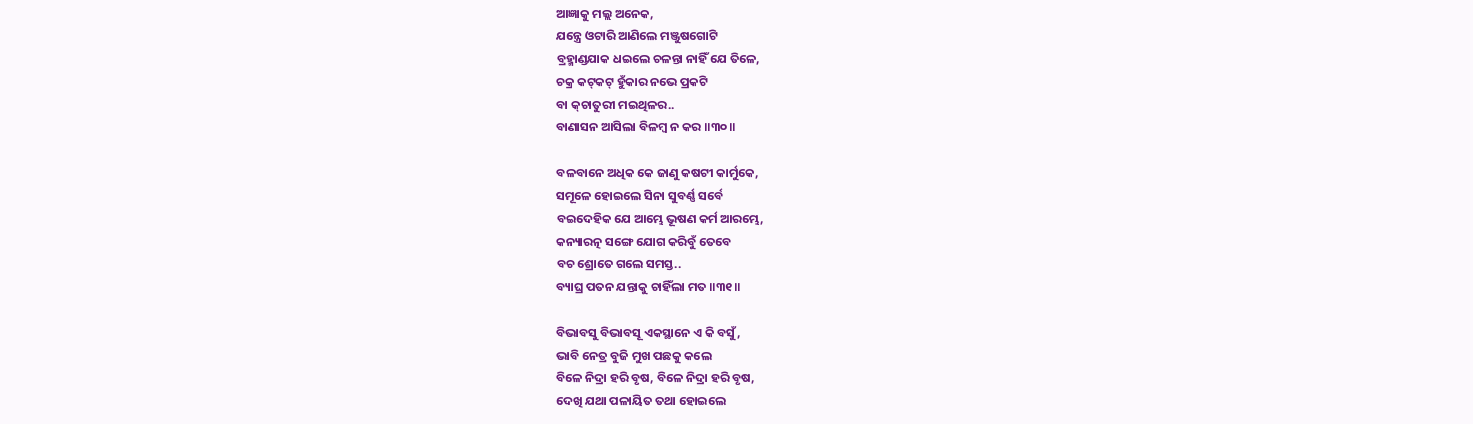ଆଜ୍ଞାକୁ ମଲ୍ଲ ଅନେକ,
ଯନ୍ତ୍ରେ ଓଟାରି ଆଣିଲେ ମଞ୍ଜୁଷଗୋଟି
ବ୍ରହ୍ମାଣ୍ଡଯାକ ଧଇଲେ ଚଳନ୍ତା ନାହିଁ ଯେ ତିଳେ,
ଚକ୍ର କଟ୍‌କଟ୍‌ ହୁଁକାର ନଭେ ପ୍ରକଟି
ବା କ୍‌ଚାତୁରୀ ମଇଥିଳର..
ବାଣାସନ ଆସିଲା ବିଳମ୍ବ ନ କର ॥୩୦॥

ବଳବାନେ ଅଧିକ କେ ଜାଣୁ କଷଟୀ କାର୍ମୁକେ,
ସମୂଳେ ହୋଇଲେ ସିନା ସୁବର୍ଣ୍ଣ ସର୍ବେ
ବଇଦେହିକ ଯେ ଆମ୍ଭେ ଭୂଷଣ କର୍ମ ଆରମ୍ଭେ,
କନ୍ୟାରତ୍ନ ସଙ୍ଗେ ଯୋଗ କରିବୁଁ ତେବେ
ବଚ ଶ୍ରୋତେ ଗଲେ ସମସ୍ତ..
ବ୍ୟାଘ୍ର ପତନ ଯନ୍ତାକୁ ଚାହିଁଲା ମତ ॥୩୧॥

ବିଭାବସୁ ବିଭାବସୂ ଏକସ୍ଥାନେ ଏ କି ବସୁଁ,
ଭାବି ନେତ୍ର ବୁଜି ମୁଖ ପଛକୁ କଲେ
ବିଳେ ନିଦ୍ରା ହରି ବୃଷ, ବିଳେ ନିଦ୍ରା ହରି ବୃଷ,
ଦେଖି ଯଥା ପଳାୟିତ ତଥା ହୋଇଲେ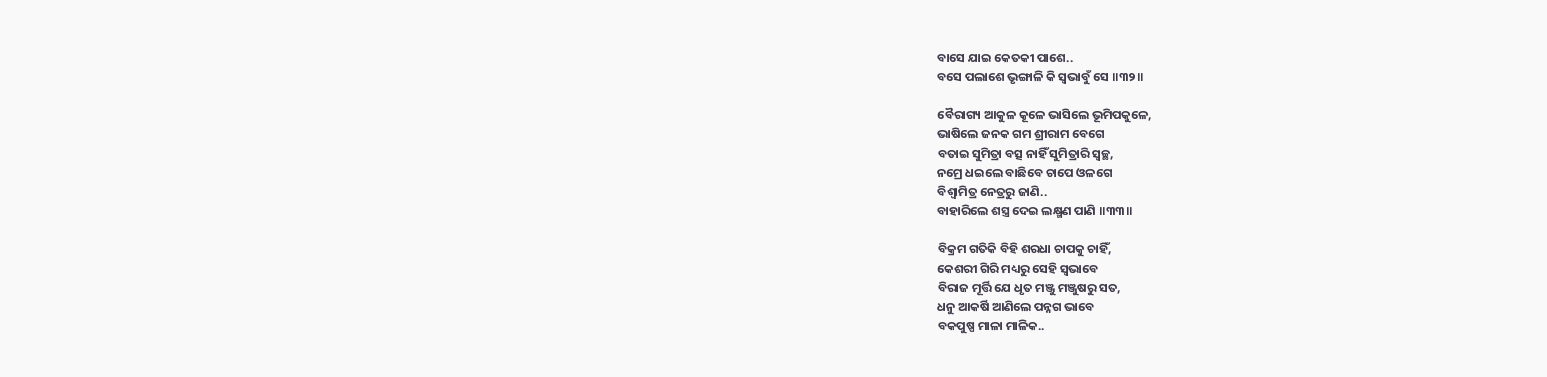ବାସେ ଯାଇ କେତକୀ ପାଶେ..
ବସେ ପଲାଶେ ଭୃଙ୍ଗାଳି କି ସ୍ୱଭାବୁଁ ସେ ॥୩୨॥

ବୈରାଗ୍ୟ ଆକୁଳ କୂଳେ ଭାସିଲେ ଭୂମିପକୁଳେ,
ଭାଷିଲେ ଜନକ ଗମ ଶ୍ରୀରାମ ବେଗେ
ବତାଇ ସୁମିତ୍ରା ବତ୍ସ ନାହିଁ ସୁମିତ୍ରାରି ସ୍ୱଚ୍ଛ,
ନମ୍ରେ ଧଇଲେ ବାଛିବେ ଚାପେ ଓଳଗେ
ବିଶ୍ୱାମିତ୍ର ନେତ୍ରରୁ ଜାଣି..
ବାହାରିଲେ ଶସ୍ତ୍ର ଦେଇ ଲକ୍ଷ୍ମଣ ପାଣି ॥୩୩॥

ବିକ୍ରମ ଗତିକି ବିହି ଶରଧା ଚାପକୁ ଚାହିଁ,
କେଶରୀ ଗିରି ମଧ୍ୟରୁ ସେହି ସ୍ୱଭାବେ
ବିରାଜ ମୂର୍ତ୍ତି ଯେ ଧୃତ ମଞ୍ଜୁ ମଞ୍ଜୁଷରୁ ସତ,
ଧନୁ ଆକର୍ଷି ଆଣିଲେ ପନ୍ନଗ ଭାବେ
ବକପୁଷ୍ପ ମାଳା ମାଳିକ..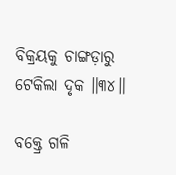ବିକ୍ରୟକୁ ଚାଙ୍ଗଡ଼ାରୁ ଟେକିଲା ଦୃକ ॥୩୪॥

ବକ୍ତ୍ରେ ଗଳି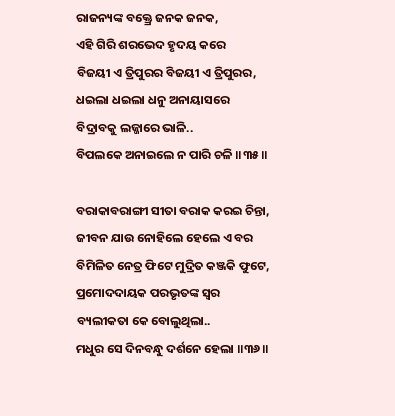ରାଜନ୍ୟଙ୍କ ବକ୍ତ୍ରେ ଜନକ ଜନକ,
ଏହି ଗିରି ଶରଭେଦ ହୃଦୟ କରେ
ବିଜୟୀ ଏ ତ୍ରିପୁରର ବିଜୟୀ ଏ ତ୍ରିପୁରର,
ଧଇଲା ଧଇଲା ଧନୁ ଅନାୟାସରେ
ବିଦ୍ରାବକୁ ଲଜ୍ଜାରେ ଭାଳି..
ବିପଲକେ ଅନାଇଲେ ନ ପାରି ଚଳି ॥୩୫॥

ବରାକାବରାଙ୍ଗୀ ସୀତା ବରାକ କରଇ ଚିନ୍ତା,
ଜୀବନ ଯାଉ ନୋହିଲେ ହେଲେ ଏ ବର
ବିମିଳିତ ନେତ୍ର ଫିଟେ ମୁଦ୍ରିତ କଞ୍ଜକି ଫୁଟେ,
ପ୍ରମୋଦଦାୟକ ପରଭୃତଙ୍କ ସ୍ୱର
ବ୍ୟଲୀକତା କେ ବୋଲୁଥିଲା..
ମଧୁର ସେ ଦିନବନ୍ଧୁ ଦର୍ଶନେ ହେଲା ॥୩୬॥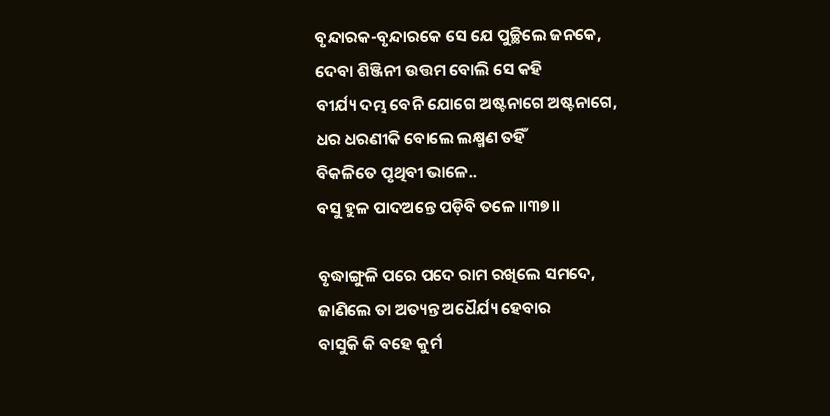ବୃନ୍ଦାରକ-ବୃନ୍ଦାରକେ ସେ ଯେ ପୁଚ୍ଛିଲେ ଜନକେ,
ଦେବା ଶିଞ୍ଜିନୀ ଉତ୍ତମ ବୋଲି ସେ କହି
ବୀର୍ଯ୍ୟ ଦମ୍ଭ ବେନି ଯୋଗେ ଅଷ୍ଟନାଗେ ଅଷ୍ଟନାଗେ,
ଧର ଧରଣୀକି ବୋଲେ ଲକ୍ଷ୍ମଣ ତହିଁ
ବିକଳିତେ ପୃଥିବୀ ଭାଳେ..
ବସୁ ହୁଳ ପାଦଅନ୍ତେ ପଡ଼ିବି ତଳେ ॥୩୭॥

ବୃଦ୍ଧାଙ୍ଗୁଳି ପରେ ପଦେ ରାମ ରଖିଲେ ସମଦେ,
ଜାଣିଲେ ତା ଅତ୍ୟନ୍ତ ଅଧୈର୍ଯ୍ୟ ହେବାର
ବାସୁକି କି ବହେ କୁର୍ମ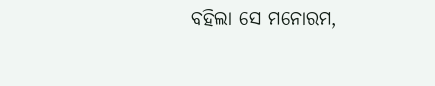ବହିଲା ସେ ମନୋରମ,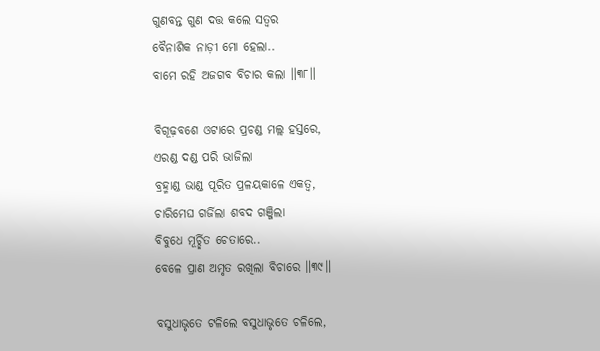ଗୁଣବନ୍ତ ଗୁଣ ଦତ୍ତ କଲେ ସତ୍ୱର
ବୈନାଶିକ ନାଡ଼ୀ ମୋ ହେଲା..
ବାମେ ରହି ଅଜଗବ ବିଚାର କଲା ॥୩୮॥

ବିଗୂଢ଼ବଶେ ଓଟାରେ ପ୍ରଚଣ୍ଡ ମଲ୍ଲ ହସ୍ତରେ,
ଏରଣ୍ଡ ଦଣ୍ଡ ପରି ଭାଜିଲା
ବ୍ରହ୍ମାଣ୍ଡ ଭାଣ୍ଡ ପୂରିତ ପ୍ରଳୟକାଳେ ଏକତ୍ୱ,
ଚାରିମେଘ ଗର୍ଜିଲା ଶବଦ ଗଞ୍ଜିଲା
ବିବୁଧେ ମୂର୍ଚ୍ଛିତ ଚେତାରେ..
ବେଳେ ପ୍ରାଣ ଅମୃତ ରଖିଲା ବିଚାରେ ॥୩୯॥

ବସୁଧାଭୃତେ ଟଳିଲେ ବସୁଧାଭୃତେ ଚଳିଲେ,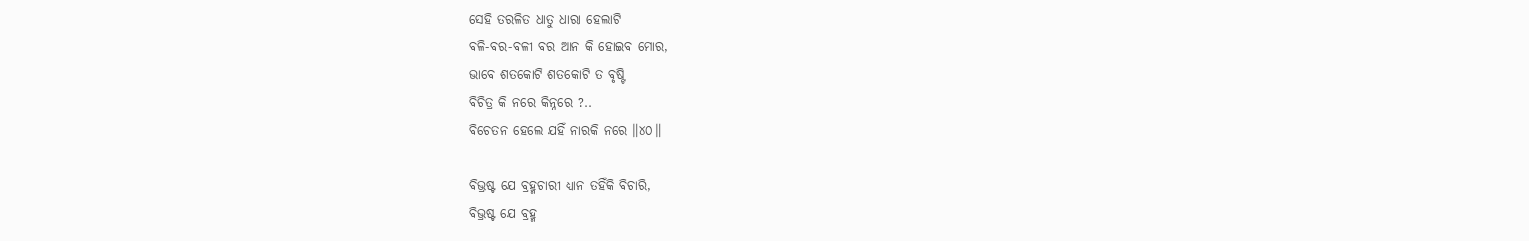ସେହି ତରଳିତ ଧାତୁ ଧାରା ହେଲାଟି
ବଳି-ବର-ବଳୀ ବର ଆନ କି ହୋଇବ ମୋର,
ଭାବେ ଶତକୋଟି ଶତକୋଟି ତ ବୃଷ୍ଟି
ବିଚିତ୍ର କି ନରେ କିନ୍ନରେ ?..
ବିଚେତନ ହେଲେ ଯହିଁ ନାରକି ନରେ ॥୪୦॥

ବିଭ୍ରଷ୍ଟ ଯେ ବ୍ରହ୍ମଚାରୀ ଧ୍ୟାନ ତହିଁକି ବିଚାରି,
ବିଭ୍ରଷ୍ଟ ଯେ ବ୍ରହ୍ମ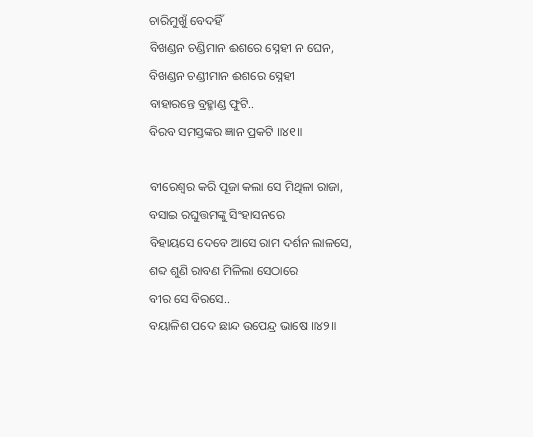ଚାରିମୁଖୁଁ ବେଦହିଁ
ବିଖଣ୍ଡନ ଚଣ୍ଡିମାନ ଈଶରେ ସ୍ନେହୀ ନ ଘେନ,
ବିଖଣ୍ଡନ ଚଣ୍ଡୀମାନ ଈଶରେ ସ୍ନେହୀ
ବାହାରନ୍ତେ ବ୍ରହ୍ମାଣ୍ଡ ଫୁଟି..
ବିରବ ସମସ୍ତଙ୍କର ଜ୍ଞାନ ପ୍ରକଟି ॥୪୧॥

ବୀରେଶ୍ୱର କରି ପୂଜା କଲା ସେ ମିଥିଳା ରାଜା,
ବସାଇ ରଘୁତ୍ତମଙ୍କୁ ସିଂହାସନରେ
ବିହାୟସେ ଦେବେ ଆସେ ରାମ ଦର୍ଶନ ଲାଳସେ,
ଶବ୍ଦ ଶୁଣି ରାବଣ ମିଳିଲା ସେଠାରେ
ବୀର ସେ ବିରସେ..
ବୟାଳିଶ ପଦେ ଛାନ୍ଦ ଉପେନ୍ଦ୍ର ଭାଷେ ॥୪୨॥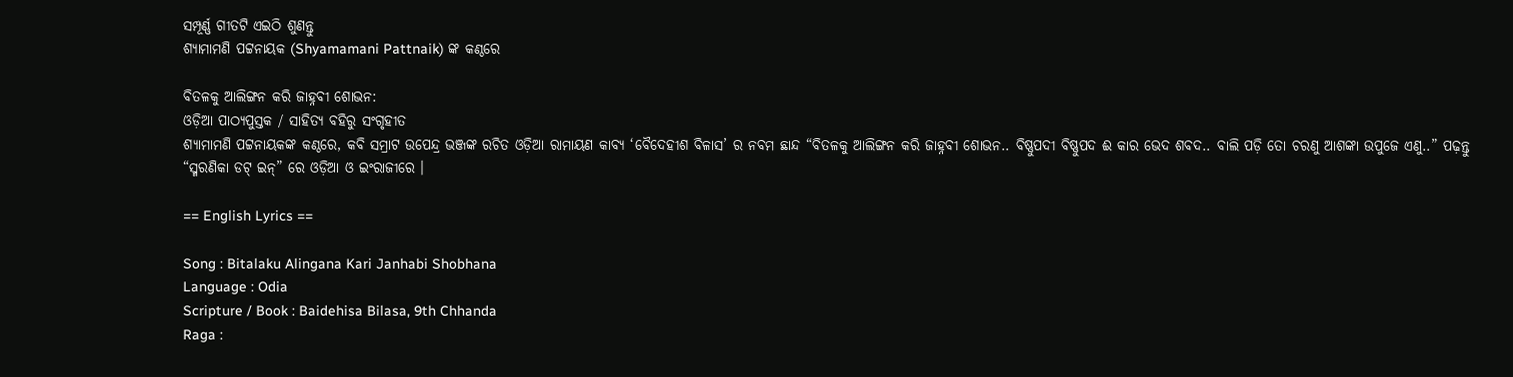ସମ୍ପୂର୍ଣ୍ଣ ଗୀତଟି ଏଇଠି ଶୁଣନ୍ତୁ
ଶ୍ୟାମାମଣି ପଟ୍ଟନାୟକ (Shyamamani Pattnaik) ଙ୍କ କଣ୍ଠରେ

ବିତଳକୁ ଆଲିଙ୍ଗନ କରି ଜାହ୍ନବୀ ଶୋଭନ:
ଓଡ଼ିଆ ପାଠ୍ୟପୁସ୍ତକ / ସାହିତ୍ୟ ବହିରୁ ସଂଗୃହୀତ
ଶ୍ୟାମାମଣି ପଟ୍ଟନାୟକଙ୍କ କଣ୍ଠରେ, କବି ସମ୍ରାଟ ଉପେନ୍ଦ୍ର ଭଞ୍ଜଙ୍କ ରଚିତ ଓଡ଼ିଆ ରାମାୟଣ କାବ୍ୟ ‘ବୈଦେହୀଶ ବିଳାସ’ ର ନବମ ଛାନ୍ଦ “ବିତଳକୁ ଆଲିଙ୍ଗନ କରି ଜାହ୍ନବୀ ଶୋଭନ.. ବିଷ୍ଣୁପଦୀ ବିଷ୍ଣୁପଦ ଈ କାର ଭେଦ ଶବଦ.. ବାଲି ପଡ଼ି ତୋ ଚରଣୁ ଆଶଙ୍କା ଉପୁଜେ ଏଣୁ..” ପଢ଼ନ୍ତୁ “ସ୍ମରଣିକା ଡଟ୍‌ ଇନ୍‌” ରେ ଓଡ଼ିଆ ଓ ଇଂରାଜୀରେ ।

== English Lyrics ==

Song : Bitalaku Alingana Kari Janhabi Shobhana
Language : Odia
Scripture / Book : Baidehisa Bilasa, 9th Chhanda
Raga :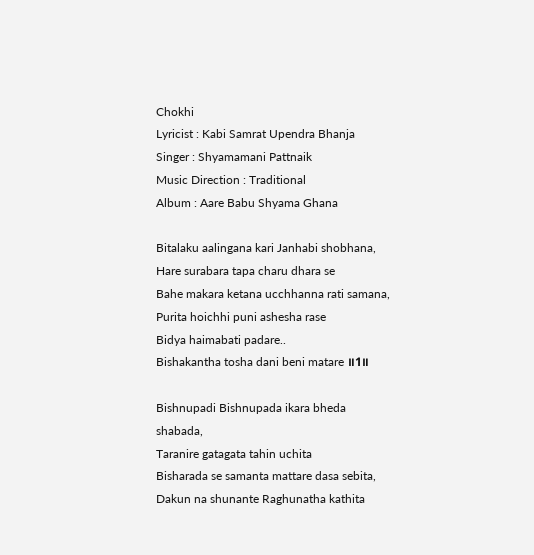Chokhi
Lyricist : Kabi Samrat Upendra Bhanja
Singer : Shyamamani Pattnaik
Music Direction : Traditional
Album : Aare Babu Shyama Ghana

Bitalaku aalingana kari Janhabi shobhana,
Hare surabara tapa charu dhara se
Bahe makara ketana ucchhanna rati samana,
Purita hoichhi puni ashesha rase
Bidya haimabati padare..
Bishakantha tosha dani beni matare ॥1॥

Bishnupadi Bishnupada ikara bheda shabada,
Taranire gatagata tahin uchita
Bisharada se samanta mattare dasa sebita,
Dakun na shunante Raghunatha kathita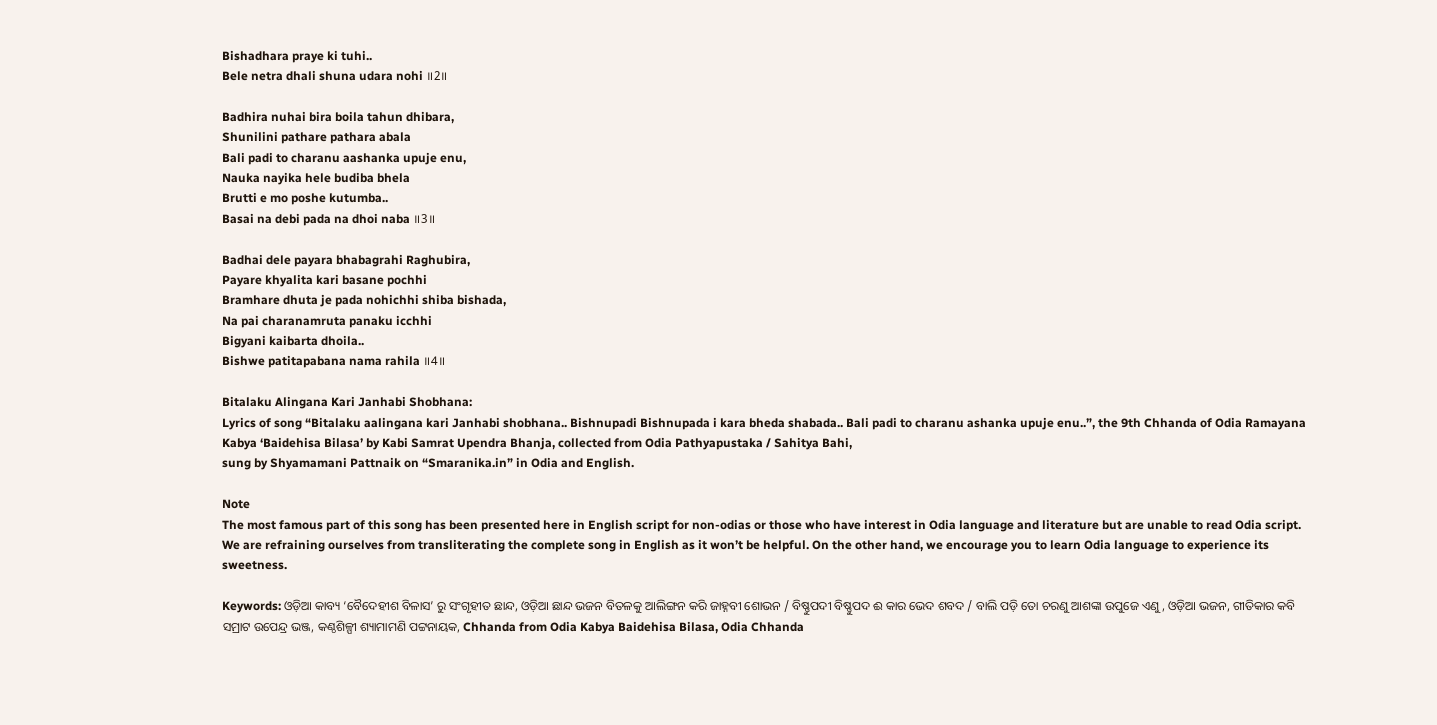Bishadhara praye ki tuhi..
Bele netra dhali shuna udara nohi ॥2॥

Badhira nuhai bira boila tahun dhibara,
Shunilini pathare pathara abala
Bali padi to charanu aashanka upuje enu,
Nauka nayika hele budiba bhela
Brutti e mo poshe kutumba..
Basai na debi pada na dhoi naba ॥3॥

Badhai dele payara bhabagrahi Raghubira,
Payare khyalita kari basane pochhi
Bramhare dhuta je pada nohichhi shiba bishada,
Na pai charanamruta panaku icchhi
Bigyani kaibarta dhoila..
Bishwe patitapabana nama rahila ॥4॥

Bitalaku Alingana Kari Janhabi Shobhana:
Lyrics of song “Bitalaku aalingana kari Janhabi shobhana.. Bishnupadi Bishnupada i kara bheda shabada.. Bali padi to charanu ashanka upuje enu..”, the 9th Chhanda of Odia Ramayana Kabya ‘Baidehisa Bilasa’ by Kabi Samrat Upendra Bhanja, collected from Odia Pathyapustaka / Sahitya Bahi,
sung by Shyamamani Pattnaik on “Smaranika.in” in Odia and English.

Note
The most famous part of this song has been presented here in English script for non-odias or those who have interest in Odia language and literature but are unable to read Odia script. We are refraining ourselves from transliterating the complete song in English as it won’t be helpful. On the other hand, we encourage you to learn Odia language to experience its sweetness.

Keywords: ଓଡ଼ିଆ କାବ୍ୟ ‘ବୈଦେହୀଶ ବିଳାସ’ ରୁ ସଂଗୃହୀତ ଛାନ୍ଦ, ଓଡ଼ିଆ ଛାନ୍ଦ ଭଜନ ବିତଳକୁ ଆଲିଙ୍ଗନ କରି ଜାହ୍ନବୀ ଶୋଭନ / ବିଷ୍ଣୁପଦୀ ବିଷ୍ଣୁପଦ ଈ କାର ଭେଦ ଶବଦ / ବାଲି ପଡ଼ି ତୋ ଚରଣୁ ଆଶଙ୍କା ଉପୁଜେ ଏଣୁ, ଓଡ଼ିଆ ଭଜନ, ଗୀତିକାର କବି ସମ୍ରାଟ ଉପେନ୍ଦ୍ର ଭଞ୍ଜ, କଣ୍ଠଶିଳ୍ପୀ ଶ୍ୟାମାମଣି ପଟ୍ଟନାୟକ, Chhanda from Odia Kabya Baidehisa Bilasa, Odia Chhanda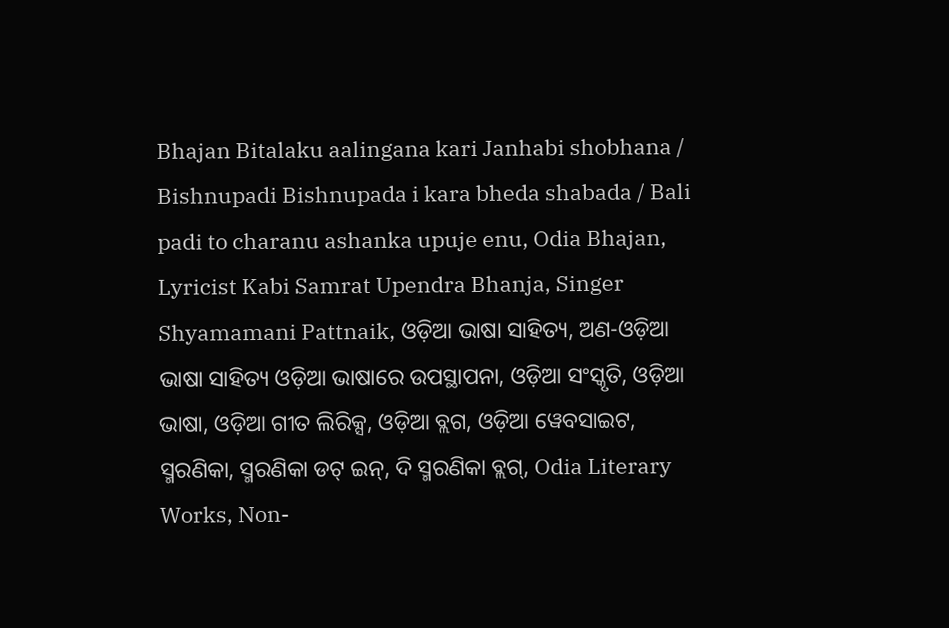Bhajan Bitalaku aalingana kari Janhabi shobhana / Bishnupadi Bishnupada i kara bheda shabada / Bali padi to charanu ashanka upuje enu, Odia Bhajan, Lyricist Kabi Samrat Upendra Bhanja, Singer Shyamamani Pattnaik, ଓଡ଼ିଆ ଭାଷା ସାହିତ୍ୟ, ଅଣ-ଓଡ଼ିଆ ଭାଷା ସାହିତ୍ୟ ଓଡ଼ିଆ ଭାଷାରେ ଉପସ୍ଥାପନା, ଓଡ଼ିଆ ସଂସ୍କୃତି, ଓଡ଼ିଆ ଭାଷା, ଓଡ଼ିଆ ଗୀତ ଲିରିକ୍ସ, ଓଡ଼ିଆ ବ୍ଲଗ, ଓଡ଼ିଆ ୱେବସାଇଟ, ସ୍ମରଣିକା, ସ୍ମରଣିକା ଡଟ୍‌ ଇନ୍, ଦି ସ୍ମରଣିକା ବ୍ଲଗ୍‌, Odia Literary Works, Non-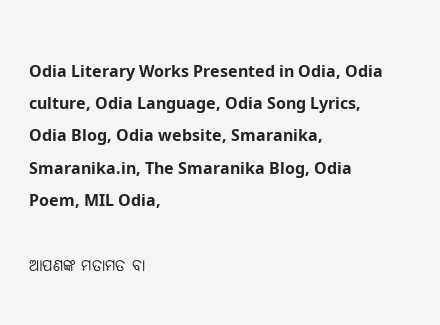Odia Literary Works Presented in Odia, Odia culture, Odia Language, Odia Song Lyrics, Odia Blog, Odia website, Smaranika, Smaranika.in, The Smaranika Blog, Odia Poem, MIL Odia,

ଆପଣଙ୍କ ମତାମତ ବା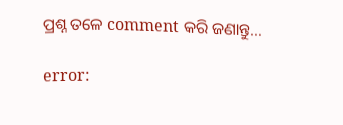ପ୍ରଶ୍ନ ତଳେ comment କରି ଜଣାନ୍ତୁ…

error: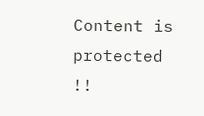Content is protected !!